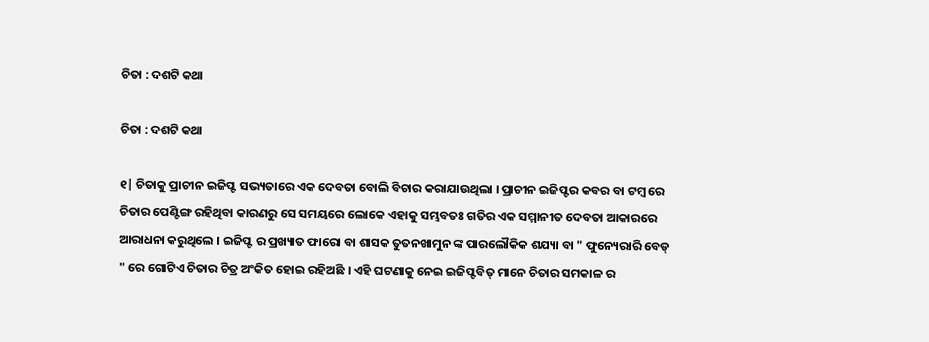ଚିତା : ଦଶଟି କଥା

ଚିତା : ଦଶଟି କଥା

୧| ଚିତାକୁ ପ୍ରାଚୀନ ଇଜିପ୍ଟ ସଭ୍ୟତାରେ ଏକ ଦେବତା ବୋଲି ବିଚାର କରାଯାଉଥିଲା । ପ୍ରାଚୀନ ଇଜିପ୍ଟର କବର ବା ଟମ୍ବ ରେ ଚିତାର ପେଣ୍ଟିଙ୍ଗ ରହିଥିବା କାରଣରୁ ସେ ସମୟରେ ଲୋକେ ଏହାକୁ ସମ୍ଭବତଃ ଗତିର ଏକ ସମ୍ମାନୀତ ଦେବତା ଆକାରରେ ଆରାଧନା କରୁଥିଲେ । ଇଜିପ୍ଟ ର ପ୍ରଖ୍ୟାତ ଫାରୋ ବା ଶାସକ ତୁତନଖାମୁନ ଙ୍କ ପାରଲୌକିକ ଶଯ୍ୟା ବା " ଫୁନ୍ୟେରାରି ବେଡ୍ " ରେ ଗୋଟିଏ ଚିତାର ଚିତ୍ର ଅଂକିତ ହୋଇ ରହିଅଛି । ଏହି ଘଟଣାକୁ ନେଇ ଇଜିପ୍ଟବିତ୍ ମାନେ ଚିତାର ସମକାଳ ର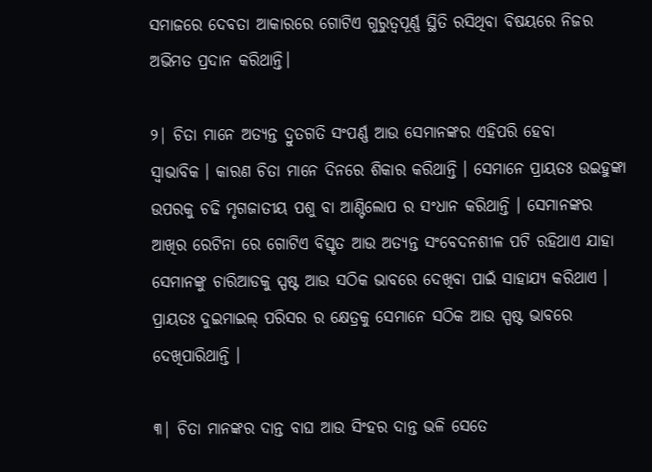ସମାଜରେ ଦେବତା ଆକାରରେ ଗୋଟିଏ ଗୁରୁତ୍ୱପୂର୍ଣ୍ଣ ସ୍ଥିତି ରସିଥିବା ବିଷୟରେ ନିଜର ଅଭିମତ ପ୍ରଦାନ କରିଥାନ୍ତି।

୨| ଚିତା ମାନେ ଅତ୍ୟନ୍ତ ଦ୍ରୁତଗତି ସଂପର୍ଣ୍ଣ ଆଉ ସେମାନଙ୍କର ଏହିପରି ହେବା
ସ୍ୱାଭାବିକ । କାରଣ ଚିତା ମାନେ ଦିନରେ ଶିକାର କରିଥାନ୍ତି । ସେମାନେ ପ୍ରାୟତଃ ଉଇହୁଙ୍କା ଉପରକୁ ଚଢି ମୃଗଜାତୀୟ ପଶୁ ବା ଆଣ୍ଟିଲୋପ ର ସଂଧାନ କରିଥାନ୍ତି । ସେମାନଙ୍କର ଆଖିର ରେଟିନା ରେ ଗୋଟିଏ ବିସ୍ତୃତ ଆଉ ଅତ୍ୟନ୍ତ ସଂବେଦନଶୀଳ ପଟି ରହିଥାଏ ଯାହା ସେମାନଙ୍କୁ ଚାରିଆଡକୁ ସ୍ପଷ୍ଟ ଆଉ ସଠିକ ଭାବରେ ଦେଖିବା ପାଇଁ ସାହାଯ୍ୟ କରିଥାଏ । ପ୍ରାୟତଃ ଦୁଇମାଇଲ୍ ପରିସର ର କ୍ଷେତ୍ରକୁ ସେମାନେ ସଠିକ ଆଉ ସ୍ପଷ୍ଟ ଭାବରେ ଦେଖିପାରିଥାନ୍ତି ।

୩| ଚିତା ମାନଙ୍କର ଦାନ୍ତ ବାଘ ଆଉ ସିଂହର ଦାନ୍ତ ଭଳି ସେତେ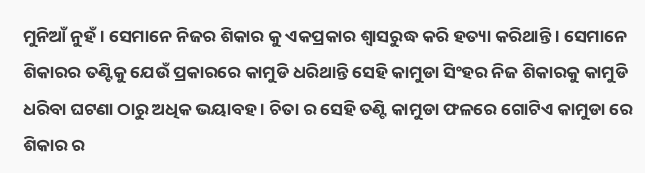ମୁନିଆଁ ନୁହଁ । ସେମାନେ ନିଜର ଶିକାର କୁ ଏକପ୍ରକାର ଶ୍ୱାସରୁଦ୍ଧ କରି ହତ୍ୟା କରିଥାନ୍ତି । ସେମାନେ ଶିକାରର ତଣ୍ଟିକୁ ଯେଉଁ ପ୍ରକାରରେ କାମୁଡି ଧରିଥାନ୍ତି ସେହି କାମୁଡା ସିଂହର ନିଜ ଶିକାରକୁ କାମୁଡି ଧରିବା ଘଟଣା ଠାରୁ ଅଧିକ ଭୟାବହ । ଚିତା ର ସେହି ତଣ୍ଟି କାମୁଡା ଫଳରେ ଗୋଟିଏ କାମୁଡା ରେ ଶିକାର ର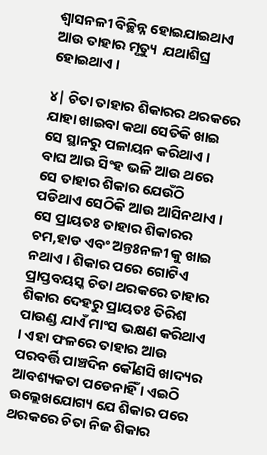ଶ୍ୱାସନଳୀ ବିଚ୍ଛିନ୍ନ ହୋଇଯାଇଥାଏ ଆଉ ତାହାର ମୃତ୍ୟୁ  ଯଥାଶିଘ୍ର  ହୋଇଥାଏ ।

୪| ଚିତା ତାହାର ଶିକାରର ଥରକରେ ଯାହା ଖାଇବା କଥା ସେତିକି ଖାଇ ସେ ସ୍ଥାନରୁ ପଳାୟନ କରିଥାଏ । ବାଘ ଆଉ ସିଂହ ଭଳି ଆଉ ଥରେ ସେ ତାହାର ଶିକାର ଯେଉଁଠି ପଡିଥାଏ ସେଠିକି ଆଉ ଆସିନଥାଏ । ସେ ପ୍ରାୟତଃ ତାହାର ଶିକାରର ଚମ,ହାଡ ଏବଂ ଅନ୍ତଃନଳୀ କୁ ଖାଇ ନଥାଏ । ଶିକାର ପରେ ଗୋଟିଏ ପ୍ରାପ୍ତବୟସ୍କ ଚିତା ଥରକରେ ତାହାର ଶିକାର ଦେହରୁ ପ୍ରାୟତଃ ତିରିଶ ପାଉଣ୍ଡ ଯାଏଁ ମାଂସ ଭକ୍ଷଣ କରିଥାଏ । ଏହା ଫଳରେ ତାହାର ଆଉ ପରବର୍ତ୍ତି ପାଞ୍ଚଦିନ କୌଣସି ଖାଦ୍ୟର ଆବଶ୍ୟକତା ପଡେନାହିଁ । ଏଇଠି ଉଲ୍ଲେଖଯୋଗ୍ୟ ଯେ ଶିକାର ପରେ ଥରକରେ ଚିତା ନିଜ ଶିକାର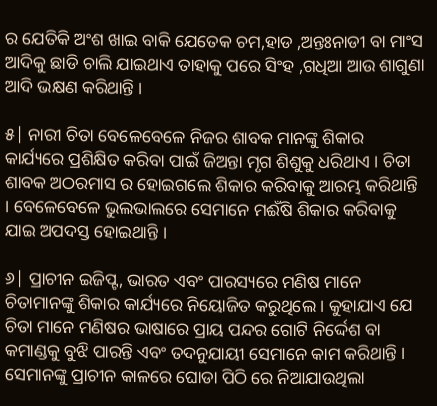ର ଯେତିକି ଅଂଶ ଖାଇ ବାକି ଯେତେକ ଚମ,ହାଡ ,ଅନ୍ତଃନାଡୀ ବା ମାଂସ ଆଦିକୁ ଛାଡି ଚାଲି ଯାଇଥାଏ ତାହାକୁ ପରେ ସିଂହ ,ଗଧିଆ ଆଉ ଶାଗୁଣା ଆଦି ଭକ୍ଷଣ କରିଥାନ୍ତି ।

୫| ନାରୀ ଚିତା ବେଳେବେଳେ ନିଜର ଶାବକ ମାନଙ୍କୁ ଶିକାର କାର୍ଯ୍ୟରେ ପ୍ରଶିକ୍ଷିତ କରିବା ପାଇଁ ଜିଅନ୍ତା ମୃଗ ଶିଶୁକୁ ଧରିଥାଏ । ଚିତା ଶାବକ ଅଠରମାସ ର ହୋଇଗଲେ ଶିକାର କରିବାକୁ ଆରମ୍ଭ କରିଥାନ୍ତି । ବେଳେବେଳେ ଭୁଲଭାଲରେ ସେମାନେ ମଈଁଷି ଶିକାର କରିବାକୁ ଯାଇ ଅପଦସ୍ତ ହୋଇଥାନ୍ତି ।

୬| ପ୍ରାଚୀନ ଇଜିପ୍ଟ, ଭାରତ ଏବଂ ପାରସ୍ୟରେ ମଣିଷ ମାନେ ଚିତାମାନଙ୍କୁ ଶିକାର କାର୍ଯ୍ୟରେ ନିୟୋଜିତ କରୁଥିଲେ । କୁହାଯାଏ ଯେ ଚିତା ମାନେ ମଣିଷର ଭାଷାରେ ପ୍ରାୟ ପନ୍ଦର ଗୋଟି ନିର୍ଦ୍ଦେଶ ବା କମାଣ୍ଡକୁ ବୁଝି ପାରନ୍ତି ଏବଂ ତଦନୁଯାୟୀ ସେମାନେ କାମ କରିଥାନ୍ତି । ସେମାନଙ୍କୁ ପ୍ରାଚୀନ କାଳରେ ଘୋଡା ପିଠି ରେ ନିଆଯାଉଥିଲା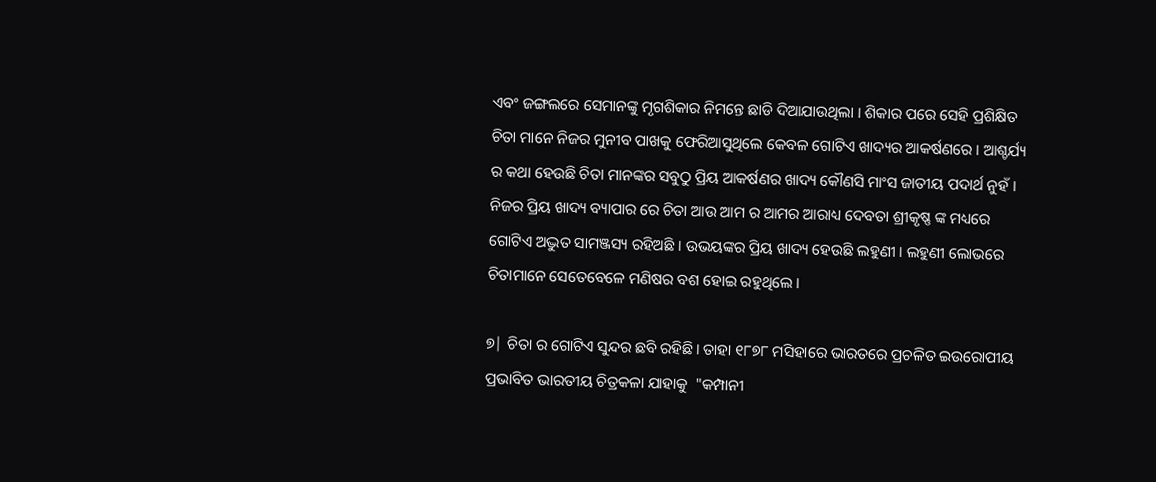ଏବଂ ଜଙ୍ଗଲରେ ସେମାନଙ୍କୁ ମୃଗଶିକାର ନିମନ୍ତେ ଛାଡି ଦିଆଯାଉଥିଲା । ଶିକାର ପରେ ସେହି ପ୍ରଶିକ୍ଷିତ ଚିତା ମାନେ ନିଜର ମୁନୀବ ପାଖକୁ ଫେରିଆସୁଥିଲେ କେବଳ ଗୋଟିଏ ଖାଦ୍ୟର ଆକର୍ଷଣରେ । ଆଶ୍ଚର୍ଯ୍ୟ ର କଥା ହେଉଛି ଚିତା ମାନଙ୍କର ସବୁଠୁ ପ୍ରିୟ ଆକର୍ଷଣର ଖାଦ୍ୟ କୌଣସି ମାଂସ ଜାତୀୟ ପଦାର୍ଥ ନୁହଁ । ନିଜର ପ୍ରିୟ ଖାଦ୍ୟ ବ୍ୟାପାର ରେ ଚିତା ଆଉ ଆମ ର ଆମର ଆରାଧ୍ୟ ଦେବତା ଶ୍ରୀକୃଷ୍ଣ ଙ୍କ ମଧ୍ୟରେ ଗୋଟିଏ ଅଦ୍ଭୁତ ସାମଞ୍ଜସ୍ୟ ରହିଅଛି । ଉଭୟଙ୍କର ପ୍ରିୟ ଖାଦ୍ୟ ହେଉଛି ଲହୁଣୀ । ଲହୁଣୀ ଲୋଭରେ ଚିତାମାନେ ସେତେବେଳେ ମଣିଷର ବଶ ହୋଇ ରହୁଥିଲେ ।

୭| ଚିତା ର ଗୋଟିଏ ସୁନ୍ଦର ଛବି ରହିଛି। ତାହା ୧୮୭୮ ମସିହାରେ ଭାରତରେ ପ୍ରଚଳିତ ଇଉରୋପୀୟ ପ୍ରଭାବିତ ଭାରତୀୟ ଚିତ୍ରକଳା ଯାହାକୁ  "କମ୍ପାନୀ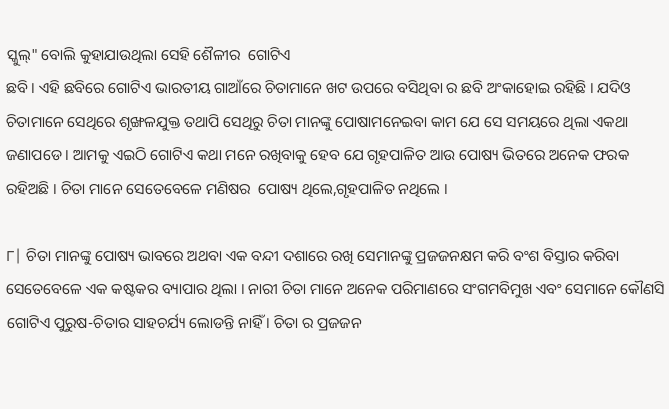ସ୍କୁଲ୍" ବୋଲି କୁହାଯାଉଥିଲା ସେହି ଶୈଳୀର  ଗୋଟିଏ
ଛବି । ଏହି ଛବିରେ ଗୋଟିଏ ଭାରତୀୟ ଗାଆଁରେ ଚିତାମାନେ ଖଟ ଉପରେ ବସିଥିବା ର ଛବି ଅଂକାହୋଇ ରହିଛି । ଯଦିଓ ଚିତାମାନେ ସେଥିରେ ଶୃଙ୍ଖଳଯୁକ୍ତ ତଥାପି ସେଥିରୁ ଚିତା ମାନଙ୍କୁ ପୋଷାମନେଇବା କାମ ଯେ ସେ ସମୟରେ ଥିଲା ଏକଥା ଜଣାପଡେ । ଆମକୁ ଏଇଠି ଗୋଟିଏ କଥା ମନେ ରଖିବାକୁ ହେବ ଯେ ଗୃହପାଳିତ ଆଉ ପୋଷ୍ୟ ଭିତରେ ଅନେକ ଫରକ  ରହିଅଛି । ଚିତା ମାନେ ସେତେବେଳେ ମଣିଷର  ପୋଷ୍ୟ ଥିଲେ,ଗୃହପାଳିତ ନଥିଲେ ।

୮| ଚିତା ମାନଙ୍କୁ ପୋଷ୍ୟ ଭାବରେ ଅଥବା ଏକ ବନ୍ଦୀ ଦଶାରେ ରଖି ସେମାନଙ୍କୁ ପ୍ରଜଜନକ୍ଷମ କରି ବଂଶ ବିସ୍ତାର କରିବା ସେତେବେଳେ ଏକ କଷ୍ଟକର ବ୍ୟାପାର ଥିଲା । ନାରୀ ଚିତା ମାନେ ଅନେକ ପରିମାଣରେ ସଂଗମବିମୁଖ ଏବଂ ସେମାନେ କୌଣସି ଗୋଟିଏ ପୁରୁଷ-ଚିତାର ସାହଚର୍ଯ୍ୟ ଲୋଡନ୍ତି ନାହିଁ । ଚିତା ର ପ୍ରଜଜନ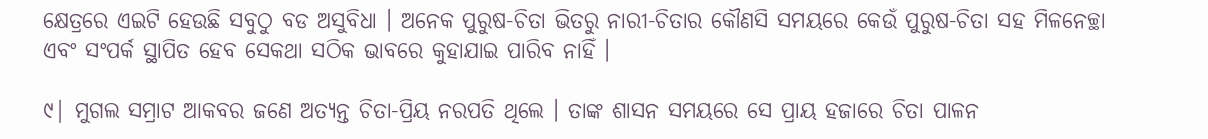କ୍ଷେତ୍ରରେ ଏଇଟି ହେଉଛି ସବୁଠୁ ବଡ ଅସୁବିଧା । ଅନେକ ପୁରୁଷ-ଚିତା ଭିତରୁ ନାରୀ-ଚିତାର କୌଣସି ସମୟରେ କେଉଁ ପୁରୁଷ-ଚିତା ସହ ମିଳନେଚ୍ଛା ଏବଂ ସଂପର୍କ ସ୍ଥାପିତ ହେବ ସେକଥା ସଠିକ ଭାବରେ କୁହାଯାଇ ପାରିବ ନାହିଁ ।

୯| ମୁଗଲ ସମ୍ରାଟ ଆକବର ଜଣେ ଅତ୍ୟନ୍ତ ଚିତା-ପ୍ରିୟ ନରପତି ଥିଲେ । ତାଙ୍କ ଶାସନ ସମୟରେ ସେ ପ୍ରାୟ ହଜାରେ ଚିତା ପାଳନ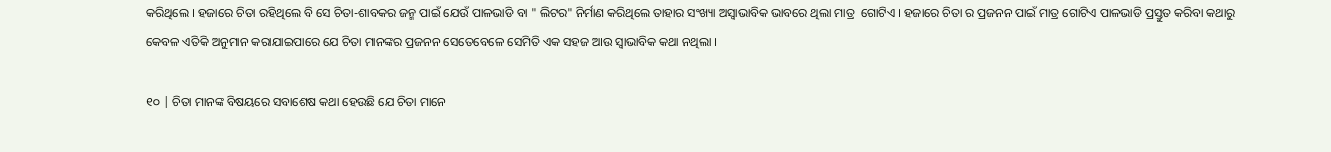କରିଥିଲେ । ହଜାରେ ଚିତା ରହିଥିଲେ ବି ସେ ଚିତା-ଶାବକର ଜନ୍ମ ପାଇଁ ଯେଉଁ ପାଳଭାଡି ବା " ଲିଟର" ନିର୍ମାଣ କରିଥିଲେ ତାହାର ସଂଖ୍ୟା ଅସ୍ୱାଭାବିକ ଭାବରେ ଥିଲା ମାତ୍ର  ଗୋଟିଏ । ହଜାରେ ଚିତା ର ପ୍ରଜନନ ପାଇଁ ମାତ୍ର ଗୋଟିଏ ପାଳଭାଡି ପ୍ରସ୍ତୁତ କରିବା କଥାରୁ କେବଳ ଏତିକି ଅନୁମାନ କରାଯାଇପାରେ ଯେ ଚିତା ମାନଙ୍କର ପ୍ରଜନନ ସେତେବେଳେ ସେମିତି ଏକ ସହଜ ଆଉ ସ୍ୱାଭାବିକ କଥା ନଥିଲା ।

୧୦ | ଚିତା ମାନଙ୍କ ବିଷୟରେ ସବାଶେଷ କଥା ହେଉଛି ଯେ ଚିତା ମାନେ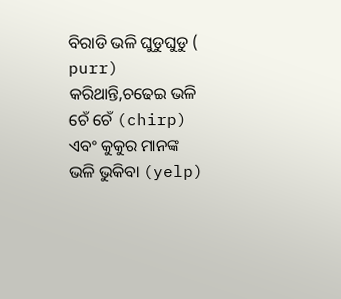ବିରାଡି ଭଳି ଘୁଡୁଘୁଡୁ ( purr) କରିଥାନ୍ତି,ଚଢେଇ ଭଳି ଚେଁ ଚେଁ (chirp) ଏବଂ କୁକୁର ମାନଙ୍କ ଭଳି ଭୁକିବା (yelp)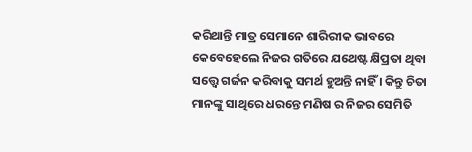କରିଥାନ୍ତି ମାତ୍ର ସେମାନେ ଶାରିରୀକ ଭାବରେ କେବେହେଲେ ନିଜର ଗତିରେ ଯଥେଷ୍ଟ କ୍ଷିପ୍ରତା ଥିବା ସତ୍ତ୍ୱେ ଗର୍ଜନ କରିବାକୁ ସମର୍ଥ ହୁଅନ୍ତି ନାହିଁ । କିନ୍ତୁ ଚିତା ମାନଙ୍କୁ ସାଥିରେ ଧରନ୍ତେ ମଣିଷ ର ନିଜର ସେମିତି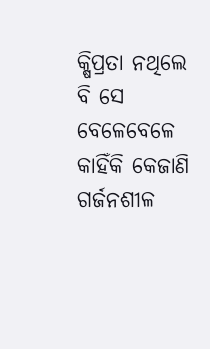କ୍ଷିପ୍ରତା ନଥିଲେ ବି ସେ ବେଳେବେଳେ କାହିଁକି କେଜାଣି  ଗର୍ଜନଶୀଳ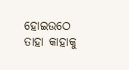ହୋଇଉଠେ ତାହା କାହାକୁ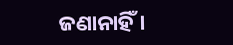ଜଣାନାହିଁ ।